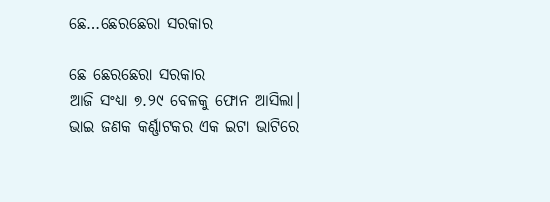ଛେ…ଛେରଛେରା ସରକାର

ଛେ ଛେରଛେରା ସରକାର
ଆଜି ସଂଧ୍ୟା ୭.୨୯ ବେଳକୁ ଫୋନ ଆସିଲା। ଭାଇ ଜଣକ କର୍ଣ୍ଣାଟକର ଏକ ଇଟା ଭାଟିରେ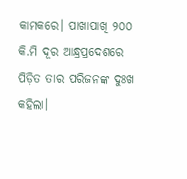କାମକରେ। ପାଖାପାଖି ୨୦୦ କି.ମି ଦୂର ଆନ୍ଧ୍ରପ୍ରଦେଶରେ ପିଡ଼ିତ ତାର ପରିଜନଙ୍କ ଦୁଃଖ କହିଲା।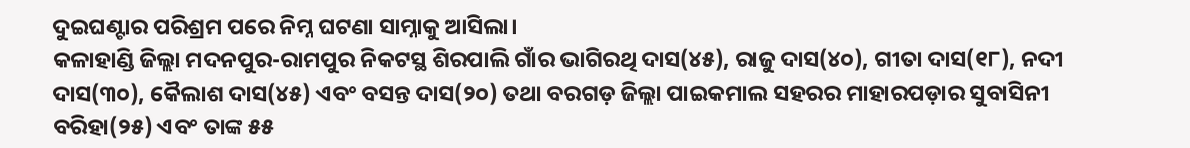ଦୁଇଘଣ୍ଟାର ପରିଶ୍ରମ ପରେ ନିମ୍ନ ଘଟଣା ସାମ୍ନାକୁ ଆସିଲା।
କଳାହାଣ୍ଡି ଜିଲ୍ଲା ମଦନପୁର-ରାମପୁର ନିକଟସ୍ଥ ଶିରପାଲି ଗାଁର ଭାଗିରଥି ଦାସ(୪୫), ରାଜୁ ଦାସ(୪୦), ଗୀତା ଦାସ(୧୮), ନଦୀ ଦାସ(୩୦), କୈଲାଶ ଦାସ(୪୫) ଏବଂ ବସନ୍ତ ଦାସ(୨୦) ତଥା ବରଗଡ଼ ଜିଲ୍ଲା ପାଇକମାଲ ସହରର ମାହାରପଡ଼ାର ସୁବାସିନୀ ବରିହା(୨୫) ଏବଂ ତାଙ୍କ ୫୫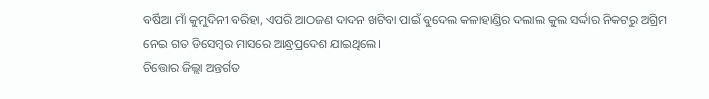ବର୍ଷିଆ ମାଁ କୁମୁଦିନୀ ବରିହା, ଏପରି ଆଠଜଣ ଦାଦନ ଖଟିବା ପାଇଁ ବୁଦେଲ କଳାହାଣ୍ଡିର ଦଲାଲ କୁଲ ସର୍ଦ୍ଦାର ନିକଟରୁ ଅଗ୍ରିମ ନେଇ ଗତ ଡିସେମ୍ବର ମାସରେ ଆନ୍ଧ୍ରପ୍ରଦେଶ ଯାଇଥିଲେ।
ଚିତ୍ତୋର ଜିଲ୍ଲା ଅନ୍ତର୍ଗତ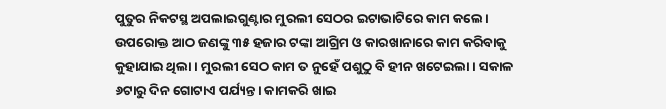ପୁତୁର ନିକଟସ୍ଥ ଅପଲାଇଗୁଣ୍ଟାର ମୁରଲୀ ସେଠର ଇଟାଭାଟିରେ କାମ କଲେ। ଉପରୋକ୍ତ ଆଠ ଜଣଙ୍କୁ ୩୫ ହଜାର ଟଙ୍କା ଆଗ୍ରିମ ଓ କାରଖାନାରେ କାମ କରିବାକୁ କୁହାଯାଇ ଥିଲା। ମୁରଲୀ ସେଠ କାମ ତ ନୁହେଁ ପଶୁଠୁ ବି ହୀନ ଖଟେଇଲା। ସକାଳ ୬ଟାରୁ ଦିନ ଗୋଟାଏ ପର୍ଯ୍ୟନ୍ତ। କାମକରି ଖାଇ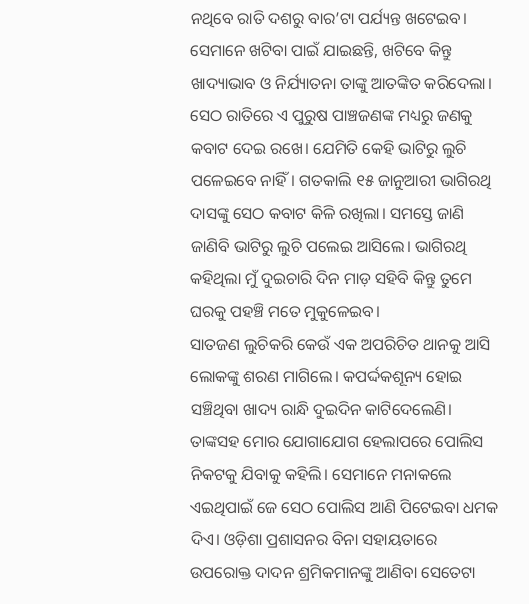ନଥିବେ ରାତି ଦଶରୁ ବାର’ଟା ପର୍ଯ୍ୟନ୍ତ ଖଟେଇବ। ସେମାନେ ଖଟିବା ପାଇଁ ଯାଇଛନ୍ତି, ଖଟିବେ କିନ୍ତୁ ଖାଦ୍ୟାଭାବ ଓ ନିର୍ଯ୍ୟାତନା ତାଙ୍କୁ ଆତଙ୍କିତ କରିଦେଲା।
ସେଠ ରାତିରେ ଏ ପୁରୁଷ ପାଞ୍ଚଜଣଙ୍କ ମଧ୍ୟରୁ ଜଣକୁ କବାଟ ଦେଇ ରଖେ। ଯେମିତି କେହି ଭାଟିରୁ ଲୁଚି ପଳେଇବେ ନାହିଁ। ଗତକାଲି ୧୫ ଜାନୁଆରୀ ଭାଗିରଥି ଦାସଙ୍କୁ ସେଠ କବାଟ କିଳି ରଖିଲା। ସମସ୍ତେ ଜାଣି ଜାଣିବି ଭାଟିରୁ ଲୁଚି ପଲେଇ ଆସିଲେ। ଭାଗିରଥି କହିଥିଲା ମୁଁ ଦୁଇଚାରି ଦିନ ମାଡ଼ ସହିବି କିନ୍ତୁ ତୁମେ ଘରକୁ ପହଞ୍ଚି ମତେ ମୁକୁଳେଇବ।
ସାତଜଣ ଲୁଚିକରି କେଉଁ ଏକ ଅପରିଚିତ ଥାନକୁ ଆସି ଲୋକଙ୍କୁ ଶରଣ ମାଗିଲେ। କପର୍ଦ୍ଦକଶୂନ୍ୟ ହୋଇ ସଞ୍ଚିଥିବା ଖାଦ୍ୟ ରାନ୍ଧି ଦୁଇଦିନ କାଟିଦେଲେଣି। ତାଙ୍କସହ ମୋର ଯୋଗାଯୋଗ ହେଲାପରେ ପୋଲିସ ନିକଟକୁ ଯିବାକୁ କହିଲି। ସେମାନେ ମନାକଲେ ଏଇଥିପାଇଁ ଜେ ସେଠ ପୋଲିସ ଆଣି ପିଟେଇବା ଧମକ ଦିଏ। ଓଡ଼ିଶା ପ୍ରଶାସନର ବିନା ସହାୟତାରେ ଉପରୋକ୍ତ ଦାଦନ ଶ୍ରମିକମାନଙ୍କୁ ଆଣିବା ସେତେଟା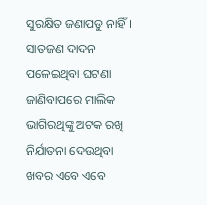ସୁରକ୍ଷିତ ଜଣାପଡୁ ନାହିଁ।
ସାତଜଣ ଦାଦନ ପଳେଇଥିବା ଘଟଣା ଜାଣିବାପରେ ମାଲିକ ଭାଗିରଥିଙ୍କୁ ଅଟକ ରଖି ନିର୍ଯାତନା ଦେଉଥିବା ଖବର ଏବେ ଏବେ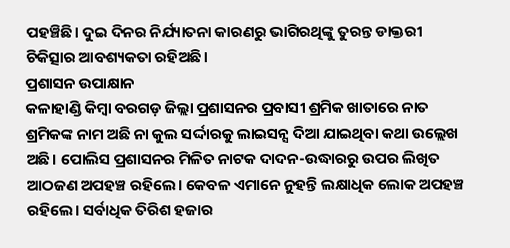ପହଞ୍ଚିଛି। ଦୁଇ ଦିନର ନିର୍ଯ୍ୟାତନା କାରଣରୁ ଭାଗିରଥିଙ୍କୁ ତୁରନ୍ତ ଡାକ୍ତରୀ ଚିକିତ୍ସାର ଆବଶ୍ୟକତା ରହିଅଛି।
ପ୍ରଶାସନ ଉପାକ୍ଷାନ
କଳାହାଣ୍ଡି କିମ୍ଵା ବରଗଡ଼ ଜିଲ୍ଲା ପ୍ରଶାସନର ପ୍ରବାସୀ ଶ୍ରମିକ ଖାତାରେ ନାତ ଶ୍ରମିକଙ୍କ ନାମ ଅଛି ନା କୁଲ ସର୍ଦ୍ଦାରକୁ ଲାଇସନ୍ସ ଦିଆ ଯାଇଥିବା କଥା ଉଲ୍ଲେଖ ଅଛି। ପୋଲିସ ପ୍ରଶାସନର ମିଳିତ ନାଟକ ଦାଦନ-ଉଦ୍ଧାରରୁ ଉପର ଲିଖିତ ଆଠଜଣ ଅପହଞ୍ଚ ରହିଲେ। କେବଳ ଏମାନେ ନୁହନ୍ତି ଲକ୍ଷାଧିକ ଲୋକ ଅପହଞ୍ଚ ରହିଲେ। ସର୍ବାଧିକ ତିରିଶ ହଜାର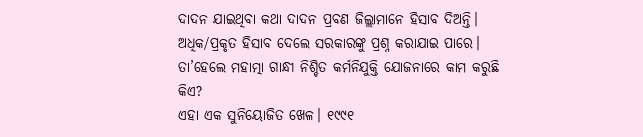ଦାଦନ ଯାଇଥିବା କଥା ଦାଦନ ପ୍ରବଣ ଜିଲ୍ଲାମାନେ ହିସାବ ଦିଅନ୍ତି। ଅଧିକ/ପ୍ରକୃତ ହିସାବ ଦେଲେ ସରକାରଙ୍କୁ ପ୍ରଶ୍ନ କରାଯାଇ ପାରେ। ତା’ହେଲେ ମହାତ୍ମା ଗାନ୍ଧୀ ନିଶ୍ଚିତ କର୍ମନିଯୁକ୍ତି ଯୋଜନାରେ କାମ କରୁଛି କିଏ?
ଏହା ଏକ ସୁନିୟୋଜିତ ଖେଳ। ୧୯୯୧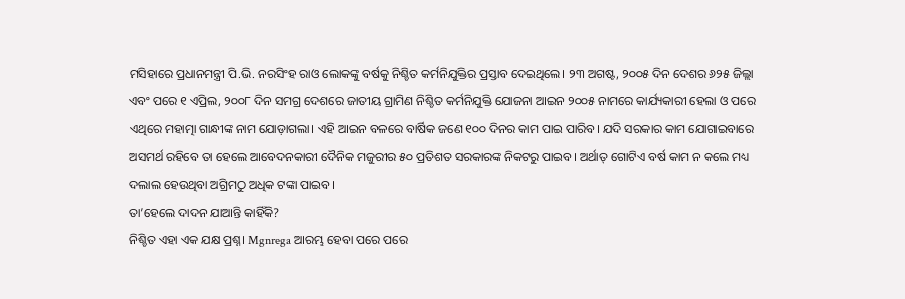ମସିହାରେ ପ୍ରଧାନମନ୍ତ୍ରୀ ପି.ଭି. ନରସିଂହ ରାଓ ଲୋକଙ୍କୁ ବର୍ଷକୁ ନିଶ୍ଚିତ କର୍ମନିଯୁକ୍ତିର ପ୍ରସ୍ତାବ ଦେଇଥିଲେ। ୨୩ ଅଗଷ୍ଟ, ୨୦୦୫ ଦିନ ଦେଶର ୬୨୫ ଜିଲ୍ଲା ଏବଂ ପରେ ୧ ଏପ୍ରିଲ, ୨୦୦୮ ଦିନ ସମଗ୍ର ଦେଶରେ ଜାତୀୟ ଗ୍ରାମିଣ ନିଶ୍ଚିତ କର୍ମନିଯୁକ୍ତି ଯୋଜନା ଆଇନ ୨୦୦୫ ନାମରେ କାର୍ଯ୍ୟକାରୀ ହେଲା ଓ ପରେ ଏଥିରେ ମହାତ୍ମା ଗାନ୍ଧୀଙ୍କ ନାମ ଯୋଡ଼ାଗଲା। ଏହି ଆଇନ ବଳରେ ବାର୍ଷିକ ଜଣେ ୧୦୦ ଦିନର କାମ ପାଇ ପାରିବ। ଯଦି ସରକାର କାମ ଯୋଗାଇବାରେ ଅସମର୍ଥ ରହିବେ ତା ହେଲେ ଆବେଦନକାରୀ ଦୈନିକ ମଜୁରୀର ୫୦ ପ୍ରତିଶତ ସରକାରଙ୍କ ନିକଟରୁ ପାଇବ। ଅର୍ଥାତ୍ ଗୋଟିଏ ବର୍ଷ କାମ ନ କଲେ ମଧ୍ୟ ଦଲାଲ ହେଉଥିବା ଅଗ୍ରିମଠୁ ଅଧିକ ଟଙ୍କା ପାଇବ।
ତା’ହେଲେ ଦାଦନ ଯାଆନ୍ତି କାହିଁକି?
ନିଶ୍ଚିତ ଏହା ଏକ ଯକ୍ଷ ପ୍ରଶ୍ନ। Mgnrega ଆରମ୍ଭ ହେବା ପରେ ପରେ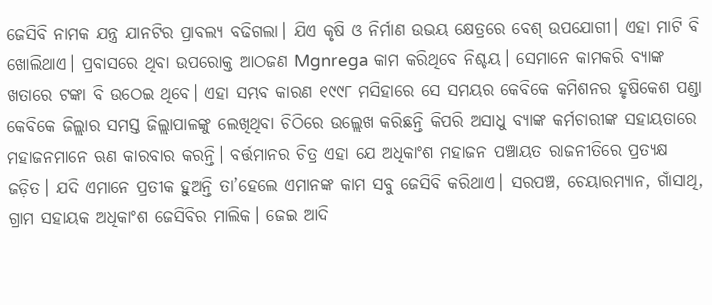ଜେସିବି ନାମକ ଯନ୍ତ୍ର ଯାନଟିର ପ୍ରାବଲ୍ୟ ବଢିଗଲା। ଯିଏ କୃଷି ଓ ନିର୍ମାଣ ଉଭୟ କ୍ଷେତ୍ରରେ ବେଶ୍ ଉପଯୋଗୀ। ଏହା ମାଟି ବି ଖୋଲିଥାଏ। ପ୍ରବାସରେ ଥିବା ଉପରୋକ୍ତ ଆଠଜଣ Mgnrega କାମ କରିଥିବେ ନିଶ୍ଚୟ। ସେମାନେ କାମକରି ବ୍ୟାଙ୍କ ଖତାରେ ଟଙ୍କା ବି ଉଠେଇ ଥିବେ। ଏହା ସମ୍ଭବ କାରଣ ୧୯୯୮ ମସିହାରେ ସେ ସମୟର କେବିକେ କମିଶନର ହୃଷିକେଶ ପଣ୍ଡା କେବିକେ ଜିଲ୍ଲାର ସମସ୍ତ ଜିଲ୍ଲାପାଳଙ୍କୁ ଲେଖିଥିବା ଚିଠିରେ ଉଲ୍ଲେଖ କରିଛନ୍ତି କିପରି ଅସାଧୁ ବ୍ୟାଙ୍କ କର୍ମଚାରୀଙ୍କ ସହାୟତାରେ ମହାଜନମାନେ ଋଣ କାରବାର କରନ୍ତି। ବର୍ତ୍ତମାନର ଚିତ୍ର ଏହା ଯେ ଅଧିକାଂଶ ମହାଜନ ପଞ୍ଚାୟତ ରାଜନୀତିରେ ପ୍ରତ୍ୟକ୍ଷ ଜଡ଼ିତ। ଯଦି ଏମାନେ ପ୍ରତୀକ ହୁଅନ୍ତି ତା’ହେଲେ ଏମାନଙ୍କ କାମ ସବୁ ଜେସିବି କରିଥାଏ। ସରପଞ୍ଚ, ଚେୟାରମ୍ୟାନ, ଗାଁସାଥି, ଗ୍ରାମ ସହାୟକ ଅଧିକାଂଶ ଜେସିବିର ମାଲିକ। ଜେଇ ଆଦି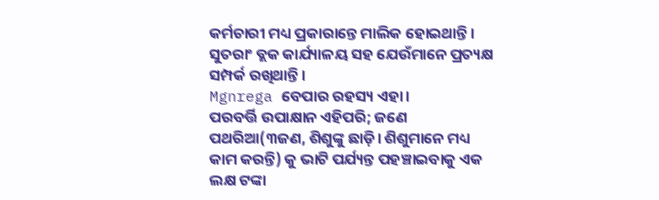କର୍ମଚାରୀ ମଧ୍ୟ ପ୍ରକାରାନ୍ତେ ମାଲିକ ହୋଇଥାନ୍ତି। ସୁତରାଂ ବ୍ଲକ କାର୍ଯ୍ୟାଳୟ ସହ ଯେଉଁମାନେ ପ୍ରତ୍ୟକ୍ଷ ସମ୍ପର୍କ ରଖିଥାନ୍ତି।
Mgnrega ବେପାର ରହସ୍ୟ ଏହା।
ପରବର୍ତ୍ତି ଉପାକ୍ଷାନ ଏହିପରି; ଜଣେ ପଥରିଆ(୩ଜଣ, ଶିଶୁଙ୍କୁ ଛାଡ଼ି। ଶିଶୁମାନେ ମଧ୍ୟ କାମ କରନ୍ତି) କୁ ଭାଟି ପର୍ଯ୍ୟନ୍ତ ପହଞ୍ଚାଇବାକୁ ଏକ ଲକ୍ଷ ଟଙ୍କା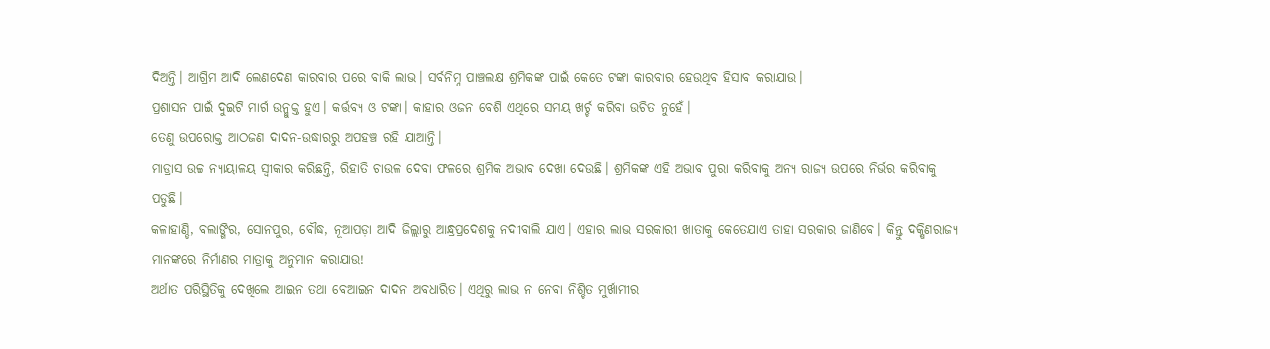ଦିଅନ୍ତି। ଆଗ୍ରିମ ଆଦି ଲେଣଦେଣ କାରବାର ପରେ ବାକି ଲାଭ। ସର୍ବନିମ୍ନ ପାଞ୍ଚଲକ୍ଷ ଶ୍ରମିକଙ୍କ ପାଇଁ କେତେ ଟଙ୍କା କାରବାର ହେଉଥିବ ହିସାବ କରାଯାଉ।
ପ୍ରଶାସନ ପାଇଁ ଦୁଇଟି ମାର୍ଗ ଉନ୍ମୁକ୍ତ ହୁଏ। କର୍ତ୍ତବ୍ଯ ଓ ଟଙ୍କା। କାହାର ଓଜନ ବେଶି ଏଥିରେ ସମୟ ଖର୍ଚ୍ଚ କରିବା ଉଚିତ ନୁହେଁ।
ତେଣୁ ଉପରୋକ୍ତ ଆଠଜଣ ଦାଦନ-ଉଦ୍ଧାରରୁ ଅପହଞ୍ଚ ରହି ଯାଆନ୍ତି।
ମାଡ୍ରାସ ଉଚ୍ଚ ନ୍ୟାୟାଳୟ ସ୍ଵୀକାର କରିଛନ୍ତି, ରିହାତି ଚାଉଳ ଦେବା ଫଳରେ ଶ୍ରମିକ ଅଭାବ ଦେଖା ଦେଉଛି। ଶ୍ରମିକଙ୍କ ଏହି ଅଭାବ ପୁରା କରିବାକୁ ଅନ୍ୟ ରାଜ୍ୟ ଉପରେ ନିର୍ଭର କରିବାକୁ ପଡୁଛି।
କଳାହାଣ୍ଡି, ବଲାଙ୍ଗିର, ସୋନପୁର, ବୌଦ୍ଧ, ନୂଆପଡ଼ା ଆଦି ଜିଲ୍ଲାରୁ ଆନ୍ଧ୍ରପ୍ରଦେଶକୁ ନଦୀବାଲି ଯାଏ। ଏହାର ଲାଭ ସରକାରୀ ଖାତାକୁ କେତେଯାଏ ତାହା ସରକାର ଜାଣିବେ। କିନ୍ତୁ ଦକ୍ଷିଣରାଜ୍ୟ ମାନଙ୍କରେ ନିର୍ମାଣର ମାତ୍ରାକୁ ଅନୁମାନ କରାଯାଉ!
ଅର୍ଥାତ ପରିସ୍ଥିତିକୁ ଦେଖିଲେ ଆଇନ ତଥା ବେଆଇନ ଦାଦନ ଅବଧାରିତ। ଏଥିରୁ ଲାଭ ନ ନେବା ନିଶ୍ଚିତ ମୁର୍ଖାମୀର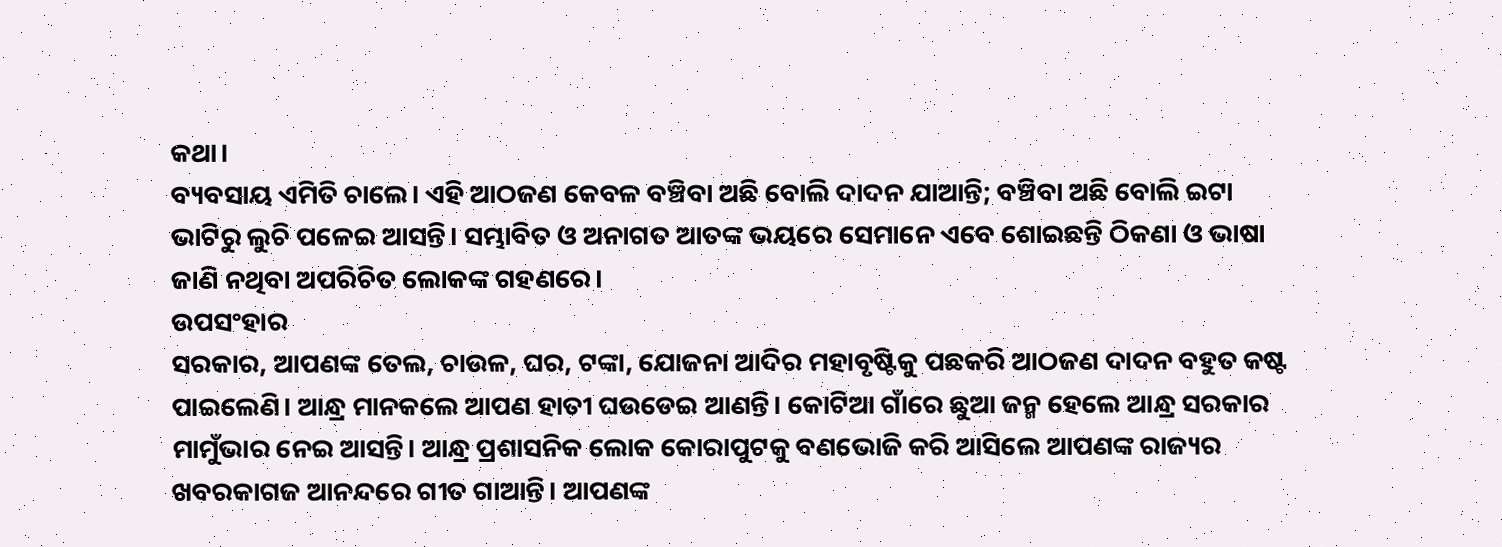କଥା।
ବ୍ୟବସାୟ ଏମିତି ଚାଲେ। ଏହି ଆଠଜଣ କେବଳ ବଞ୍ଚିବା ଅଛି ବୋଲି ଦାଦନ ଯାଆନ୍ତି; ବଞ୍ଚିବା ଅଛି ବୋଲି ଇଟା ଭାଟିରୁ ଲୁଚି ପଳେଇ ଆସନ୍ତି। ସମ୍ଭାବିତ ଓ ଅନାଗତ ଆତଙ୍କ ଭୟରେ ସେମାନେ ଏବେ ଶୋଇଛନ୍ତି ଠିକଣା ଓ ଭାଷା ଜାଣି ନଥିବା ଅପରିଚିତ ଲୋକଙ୍କ ଗହଣରେ।
ଉପସଂହାର
ସରକାର, ଆପଣଙ୍କ ତେଲ, ଚାଉଳ, ଘର, ଟଙ୍କା, ଯୋଜନା ଆଦିର ମହାବୃଷ୍ଟିକୁ ପଛକରି ଆଠଜଣ ଦାଦନ ବହୁତ କଷ୍ଟ ପାଇଲେଣି। ଆନ୍ଧ୍ର ମାନକଲେ ଆପଣ ହାତୀ ଘଉଡେଇ ଆଣନ୍ତି। କୋଟିଆ ଗାଁରେ ଛୁଆ ଜନ୍ମ ହେଲେ ଆନ୍ଧ୍ର ସରକାର ମାମୁଁଭାର ନେଇ ଆସନ୍ତି। ଆନ୍ଧ୍ର ପ୍ରଶାସନିକ ଲୋକ କୋରାପୁଟକୁ ବଣଭୋଜି କରି ଆସିଲେ ଆପଣଙ୍କ ରାଜ୍ୟର ଖବରକାଗଜ ଆନନ୍ଦରେ ଗୀତ ଗାଆନ୍ତି। ଆପଣଙ୍କ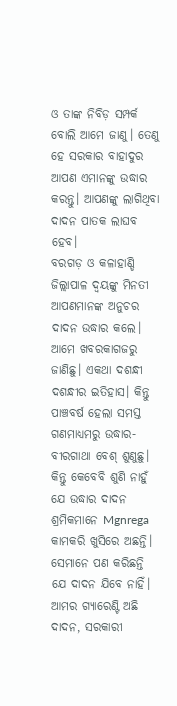ଓ ତାଙ୍କ ନିବିଡ଼ ସମ୍ପର୍କ ବୋଲି ଆମେ ଜାଣୁ। ତେଣୁ ହେ ସରକାର ବାହାଦୁର ଆପଣ ଏମାନଙ୍କୁ ଉଦ୍ଧାର କରନ୍ତୁ। ଆପଣଙ୍କୁ ଲାଗିଥିବା ଦାଦନ ପାତକ ଲାଘବ ହେବ।
ବରଗଡ଼ ଓ କଳାହାଣ୍ଡି ଜିଲ୍ଲାପାଳ ଦ୍ଵୟଙ୍କୁ ମିନତୀ
ଆପଣମାନଙ୍କ ଅନୁଚର ଦାଦନ ଉଦ୍ଧାର କଲେ। ଆମେ ଖବରକାଗଜରୁ ଜାଣିଛୁ। ଏକଥା ଦଶନ୍ଧୀ ଦଶନ୍ଧୀର ଇତିହାସ। କିନ୍ତୁ ପାଞ୍ଚବର୍ଷ ହେଲା ସମସ୍ତ ଗଣମାଧ୍ୟମରୁ ଉଦ୍ଧାର-ବୀରଗାଥା ବେଶ୍ ଶୁଣୁଛୁ। କିନ୍ତୁ କେବେବି ଶୁଣି ନାହୁଁ ଯେ ଉଦ୍ଧାର ଦାଦନ ଶ୍ରମିକମାନେ Mgnrega କାମକରି ଖୁସିରେ ଅଛନ୍ତି। ସେମାନେ ପଣ କରିଛନ୍ତି ଯେ ଦାଦନ ଯିବେ ନାହିଁ।
ଆମର ଗ୍ୟାରେଣ୍ଟି ଅଛି ଦାଦନ, ସରକାରୀ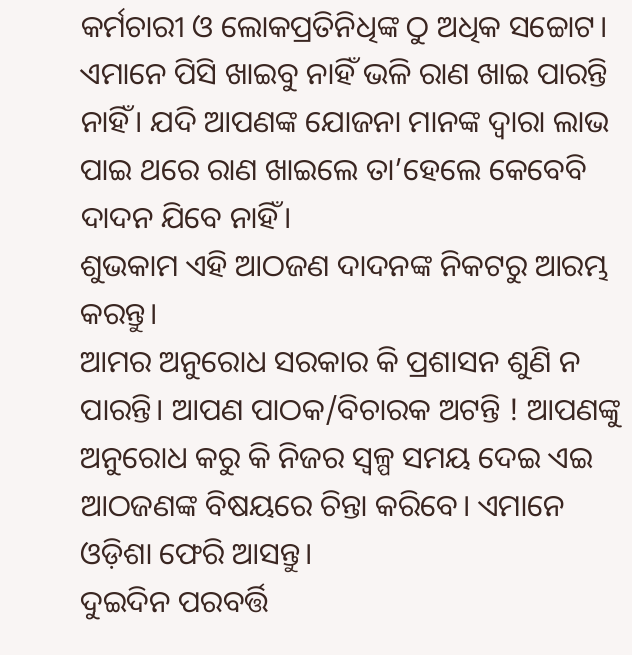କର୍ମଚାରୀ ଓ ଲୋକପ୍ରତିନିଧିଙ୍କ ଠୁ ଅଧିକ ସଚ୍ଚୋଟ। ଏମାନେ ପିସି ଖାଇବୁ ନାହିଁ ଭଳି ରାଣ ଖାଇ ପାରନ୍ତି ନାହିଁ। ଯଦି ଆପଣଙ୍କ ଯୋଜନା ମାନଙ୍କ ଦ୍ଵାରା ଲାଭ ପାଇ ଥରେ ରାଣ ଖାଇଲେ ତା’ହେଲେ କେବେବି ଦାଦନ ଯିବେ ନାହିଁ।
ଶୁଭକାମ ଏହି ଆଠଜଣ ଦାଦନଙ୍କ ନିକଟରୁ ଆରମ୍ଭ କରନ୍ତୁ।
ଆମର ଅନୁରୋଧ ସରକାର କି ପ୍ରଶାସନ ଶୁଣି ନ ପାରନ୍ତି। ଆପଣ ପାଠକ/ବିଚାରକ ଅଟନ୍ତି ! ଆପଣଙ୍କୁ ଅନୁରୋଧ କରୁ କି ନିଜର ସ୍ଵଳ୍ପ ସମୟ ଦେଇ ଏଇ ଆଠଜଣଙ୍କ ବିଷୟରେ ଚିନ୍ତା କରିବେ। ଏମାନେ ଓଡ଼ିଶା ଫେରି ଆସନ୍ତୁ।
ଦୁଇଦିନ ପରବର୍ତ୍ତି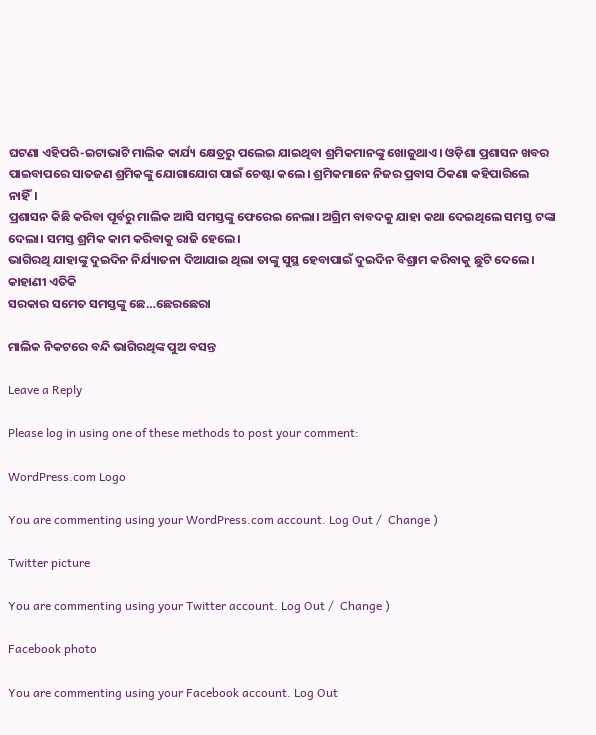ଘଟଣା ଏହିପରି-ଇଟାଭାଟି ମାଲିକ କାର୍ଯ୍ୟ କ୍ଷେତ୍ରରୁ ପଲେଇ ଯାଇଥିବା ଶ୍ରମିକମାନଙ୍କୁ ଖୋଜୁଥାଏ। ଓଡ଼ିଶା ପ୍ରଶାସନ ଖବର ପାଇବାପରେ ସାତଜଣ ଶ୍ରମିକଙ୍କୁ ଯୋଗାଯୋଗ ପାଇଁ ଚେଷ୍ଟା କଲେ। ଶ୍ରମିକମାନେ ନିଜର ପ୍ରବାସ ଠିକଣା କହିପାରିଲେ ନାହିଁ।
ପ୍ରଶାସନ କିଛି କରିବା ପୂର୍ବରୁ ମାଲିକ ଆସି ସମସ୍ତଙ୍କୁ ଫେରେଇ ନେଲା। ଅଗ୍ରିମ ବାବଦକୁ ଯାହା କଥା ଦେଇଥିଲେ ସମସ୍ତ ଟଙ୍କା ଦେଲା। ସମସ୍ତ ଶ୍ରମିକ କାମ କରିବାକୁ ରାଜି ହେଲେ।
ଭାଗିରଥି ଯାହାଙ୍କୁ ଦୁଇଦିନ ନିର୍ଯ୍ୟାତନା ଦିଆଯାଇ ଥିଲା ତାଙ୍କୁ ସୁସ୍ଥ ହେବାପାଇଁ ଦୁଇଦିନ ବିଶ୍ରାମ କରିବାକୁ ଛୁଟି ଦେଲେ।
କାହାଣୀ ଏତିକି
ସରକାର ସମେତ ସମସ୍ତଙ୍କୁ ଛେ…ଛେରଛେରା

ମାଲିକ ନିକଟରେ ବନ୍ଦି ଭାଗିରଥିଙ୍କ ପୁଅ ବସନ୍ତ

Leave a Reply

Please log in using one of these methods to post your comment:

WordPress.com Logo

You are commenting using your WordPress.com account. Log Out /  Change )

Twitter picture

You are commenting using your Twitter account. Log Out /  Change )

Facebook photo

You are commenting using your Facebook account. Log Out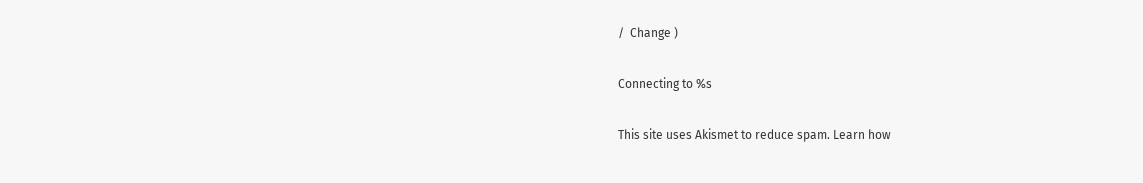/  Change )

Connecting to %s

This site uses Akismet to reduce spam. Learn how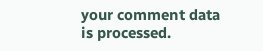your comment data is processed.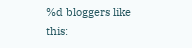%d bloggers like this: